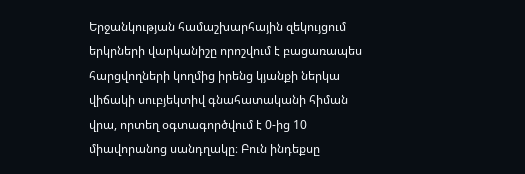Երջանկության համաշխարհային զեկույցում երկրների վարկանիշը որոշվում է բացառապես հարցվողների կողմից իրենց կյանքի ներկա վիճակի սուբյեկտիվ գնահատականի հիման վրա, որտեղ օգտագործվում է 0-ից 10 միավորանոց սանդղակը։ Բուն ինդեքսը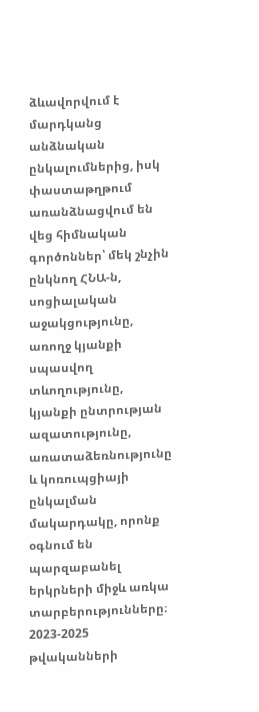ձևավորվում է մարդկանց անձնական ընկալումներից, իսկ փաստաթղթում առանձնացվում են վեց հիմնական գործոններ՝ մեկ շնչին ընկնող ՀՆԱ-ն, սոցիալական աջակցությունը, առողջ կյանքի սպասվող տևողությունը, կյանքի ընտրության ազատությունը, առատաձեռնությունը և կոռուպցիայի ընկալման մակարդակը, որոնք օգնում են պարզաբանել երկրների միջև առկա տարբերությունները։
2023-2025 թվականների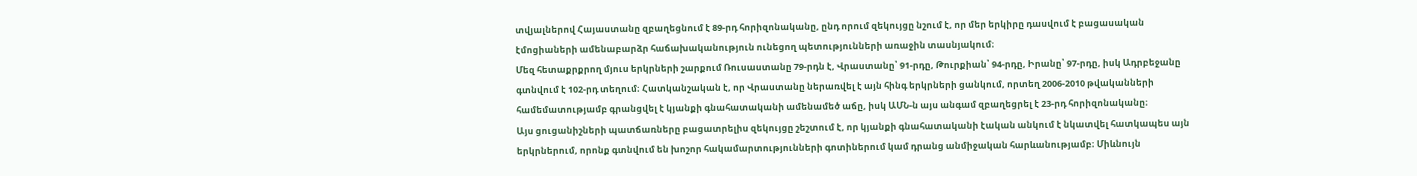տվյալներով Հայաստանը զբաղեցնում է 89-րդ հորիզոնականը, ընդ որում զեկույցը նշում է, որ մեր երկիրը դասվում է բացասական էմոցիաների ամենաբարձր հաճախականություն ունեցող պետությունների առաջին տասնյակում։
Մեզ հետաքրքրող մյուս երկրների շարքում Ռուսաստանը 79-րդն է, Վրաստանը՝ 91-րդը, Թուրքիան՝ 94-րդը, Իրանը՝ 97-րդը, իսկ Ադրբեջանը գտնվում է 102-րդ տեղում։ Հատկանշական է, որ Վրաստանը ներառվել է այն հինգ երկրների ցանկում, որտեղ 2006-2010 թվականների համեմատությամբ գրանցվել է կյանքի գնահատականի ամենամեծ աճը, իսկ ԱՄՆ-ն այս անգամ զբաղեցրել է 23-րդ հորիզոնականը։
Այս ցուցանիշների պատճառները բացատրելիս զեկույցը շեշտում է, որ կյանքի գնահատականի էական անկում է նկատվել հատկապես այն երկրներում, որոնք գտնվում են խոշոր հակամարտությունների գոտիներում կամ դրանց անմիջական հարևանությամբ։ Միևնույն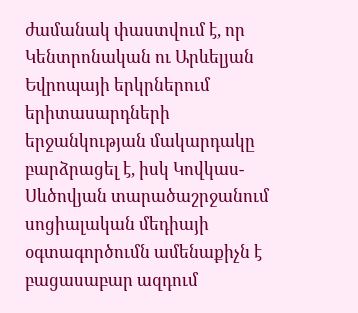ժամանակ փաստվում է, որ Կենտրոնական ու Արևելյան Եվրոպայի երկրներում երիտասարդների երջանկության մակարդակը բարձրացել է, իսկ Կովկաս-Սևծովյան տարածաշրջանում սոցիալական մեդիայի օգտագործումն ամենաքիչն է բացասաբար ազդում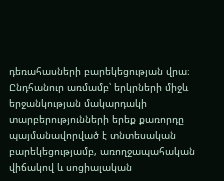դեռահասների բարեկեցության վրա։
Ընդհանուր առմամբ՝ երկրների միջև երջանկության մակարդակի տարբերությունների երեք քառորդը պայմանավորված է տնտեսական բարեկեցությամբ, առողջապահական վիճակով և սոցիալական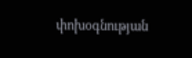փոխօգնության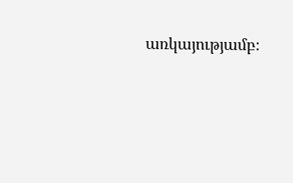առկայությամբ։